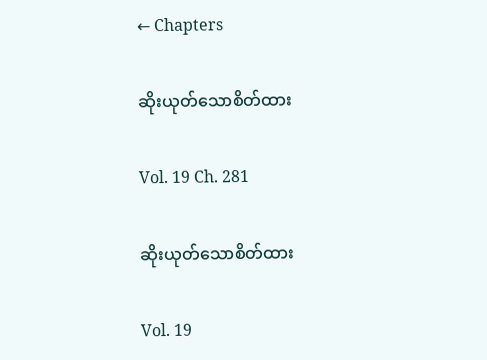← Chapters

ဆိုးယုတ်သောစိတ်ထား

Vol. 19 Ch. 281

ဆိုးယုတ်သောစိတ်ထား

Vol. 19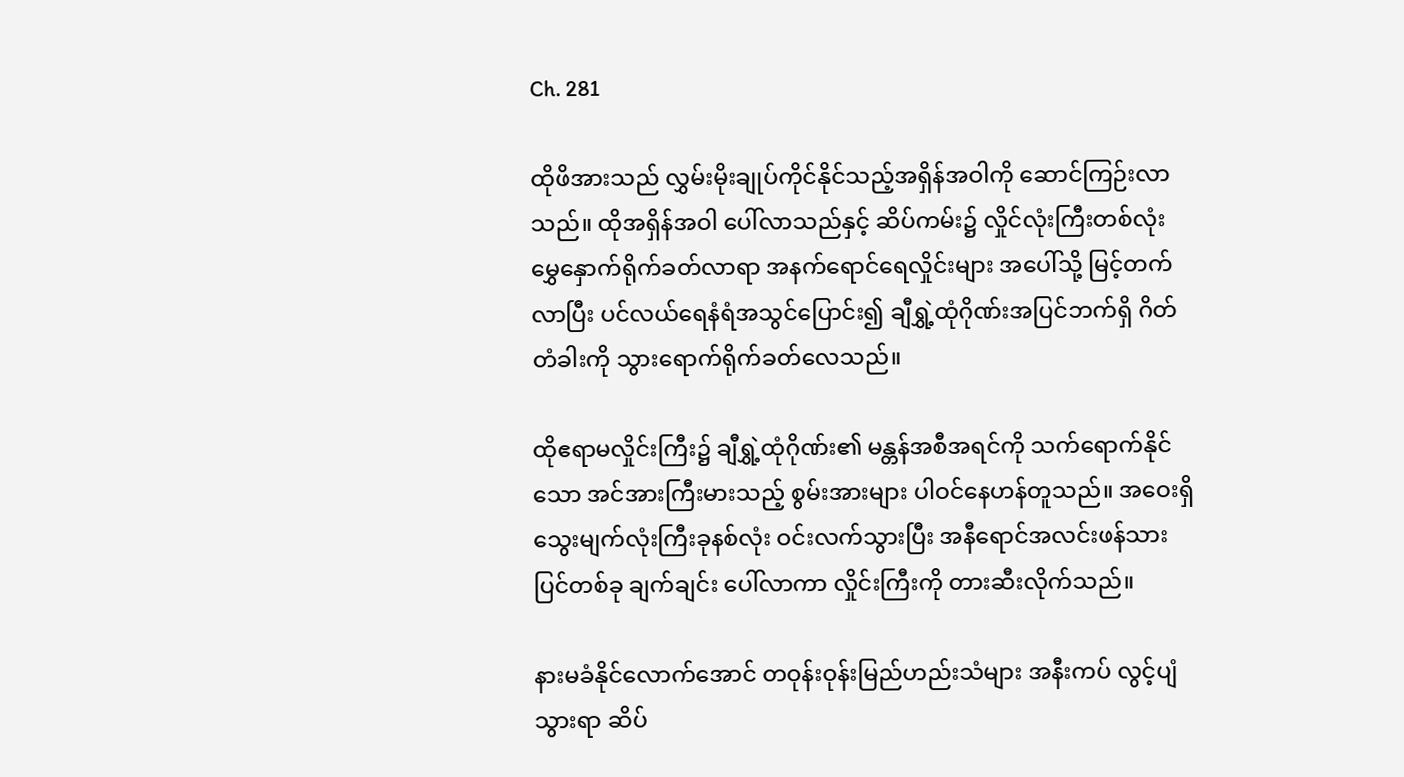Ch. 281

ထိုဖိအားသည် လွှမ်းမိုးချုပ်ကိုင်နိုင်သည့်အရှိန်အဝါကို ဆောင်ကြဉ်းလာသည်။ ထိုအရှိန်အဝါ ပေါ်လာသည်နှင့် ဆိပ်ကမ်း၌ လှိုင်လုံးကြီးတစ်လုံး မွှေနှောက်ရိုက်ခတ်လာရာ အနက်ရောင်ရေလှိုင်းများ အပေါ်သို့ မြင့်တက်လာပြီး ပင်လယ်ရေနံရံအသွင်ပြောင်း၍ ချီရွှဲ့ထုံဂိုဏ်းအပြင်ဘက်ရှိ ဂိတ်တံခါးကို သွားရောက်ရိုက်ခတ်လေသည်။

ထိုဧရာမလှိုင်းကြီး၌ ချီရွှဲ့ထုံဂိုဏ်း၏ မန္တန်အစီအရင်ကို သက်ရောက်နိုင်သော အင်အားကြီးမားသည့် စွမ်းအားများ ပါဝင်နေဟန်တူသည်။ အဝေးရှိ သွေးမျက်လုံးကြီးခုနစ်လုံး ဝင်းလက်သွားပြီး အနီရောင်အလင်းဖန်သားပြင်တစ်ခု ချက်ချင်း ပေါ်လာကာ လှိုင်းကြီးကို တားဆီးလိုက်သည်။

နားမခံနိုင်လောက်အောင် တဝုန်းဝုန်းမြည်ဟည်းသံများ အနီးကပ် လွင့်ပျံသွားရာ ဆိပ်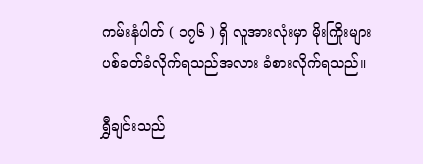ကမ်းနံပါတ် ( ၁၇၆ ) ရှိ လူအားလုံးမှာ မိုးကြိုးများ ပစ်ခတ်ခံလိုက်ရသည်အလား ခံစားလိုက်ရသည်။

ရွှီချင်းသည်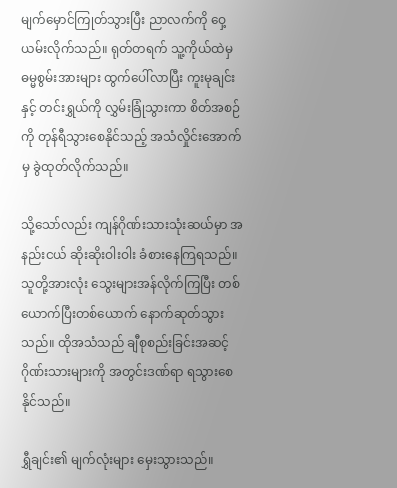မျက်မှောင်ကြုတ်သွားပြီး ညာလက်ကို ဝှေ့ယမ်းလိုက်သည်။ ရုတ်တရက် သူ့ကိုယ်ထဲမှ ဓမ္မစွမ်းအားများ ထွက်ပေါ်လာပြီး ကူးမုချင်းနှင့် တင်းရွှယ်ကို လွှမ်းခြုံသွားကာ စိတ်အစဉ်ကို တုန်ရီသွားစေနိုင်သည့် အသံလှိုင်းအောက်မှ ခွဲထုတ်လိုက်သည်။

သို့သော်လည်း ကျန်ဂိုဏ်းသားသုံးဆယ်မှာ အနည်းငယ် ဆိုးဆိုးဝါးဝါး ခံစားနေကြရသည်။ သူတို့အားလုံး သွေးများအန်လိုက်ကြပြီး တစ်ယောက်ပြီးတစ်ယောက် နောက်ဆုတ်သွားသည်။ ထိုအသံသည် ချီစုစည်းခြင်းအဆင့်ဂိုဏ်းသားများကို အတွင်းဒဏ်ရာ ရသွားစေနိုင်သည်။

ရွှီချင်း၏ မျက်လုံးများ မှေးသွားသည်။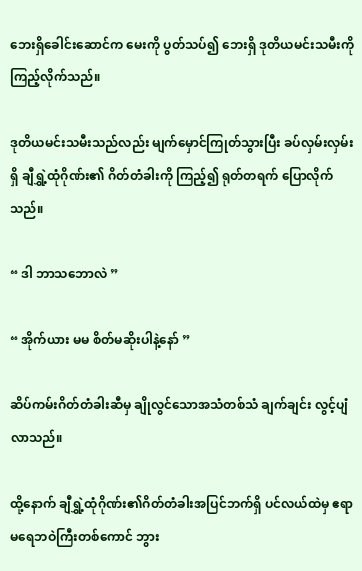ဘေးရှိခေါင်းဆောင်က မေးကို ပွတ်သပ်၍ ဘေးရှိ ဒုတိယမင်းသမီးကို ကြည့်လိုက်သည်။

ဒုတိယမင်းသမီးသည်လည်း မျက်မှောင်ကြုတ်သွားပြီး ခပ်လှမ်းလှမ်းရှိ ချီရွှဲ့ထုံဂိုဏ်း၏ ဂိတ်တံခါးကို ကြည့်၍ ရုတ်တရက် ပြောလိုက်သည်။

“ ဒါ ဘာသဘောလဲ ”

“ အိုက်ယား မမ စိတ်မဆိုးပါနဲ့နော် ”

ဆိပ်ကမ်းဂိတ်တံခါးဆီမှ ချိုလွင်သောအသံတစ်သံ ချက်ချင်း လွင့်ပျံလာသည်။

ထို့နောက် ချီရွှဲ့ထုံဂိုဏ်း၏ဂိတ်တံခါးအပြင်ဘက်ရှိ ပင်လယ်ထဲမှ ဧရာမရေဘဝဲကြီးတစ်ကောင် ဘွား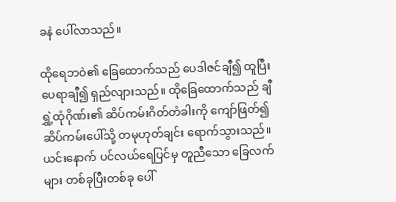ခနဲ ပေါ်လာသည်။

ထိုရေဘဝဲ၏ ခြေထောက်သည် ပေဒါဇင်ချီ၍ ထူပြီး ပေရာချီ၍ ရှည်လျားသည်။ ထိုခြေထောက်သည် ချီရွှဲ့ထုံဂိုဏ်း၏ ဆိပ်ကမ်းဂိတ်တံခါးကို ကျော်ဖြတ်၍ ဆိပ်ကမ်းပေါ်သို့ တမုဟုတ်ချင်း ရောက်သွားသည်။ ယင်းနောက် ပင်လယ်ရေပြင်မှ တူညီသော ခြေလက်များ တစ်ခုပြီးတစ်ခု ပေါ်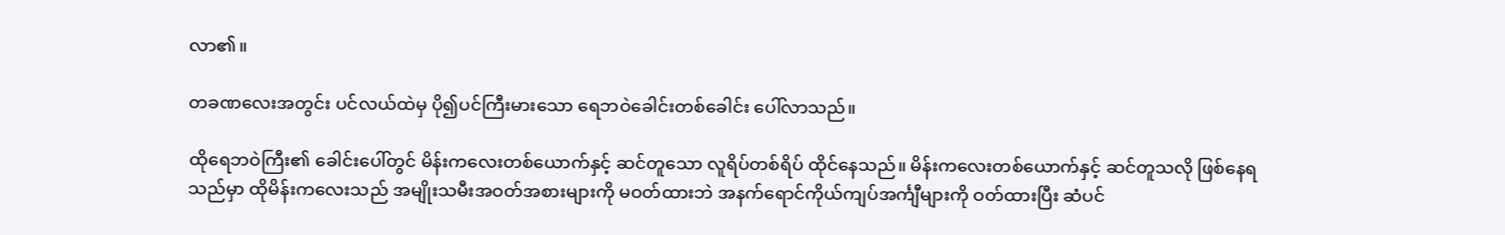လာ၏။

တခဏလေးအတွင်း ပင်လယ်ထဲမှ ပို၍ပင်ကြီးမားသော ရေဘဝဲခေါင်းတစ်ခေါင်း ပေါ်လာသည်။

ထိုရေဘဝဲကြီး၏ ခေါင်းပေါ်တွင် မိန်းကလေးတစ်ယောက်နှင့် ဆင်တူသော လူရိပ်တစ်ရိပ် ထိုင်နေသည်။ မိန်းကလေးတစ်ယောက်နှင့် ဆင်တူသလို ဖြစ်နေရသည်မှာ ထိုမိန်းကလေးသည် အမျိုးသမီးအဝတ်အစားများကို မဝတ်ထားဘဲ အနက်ရောင်ကိုယ်ကျပ်အင်္ကျီများကို ဝတ်ထားပြီး ဆံပင်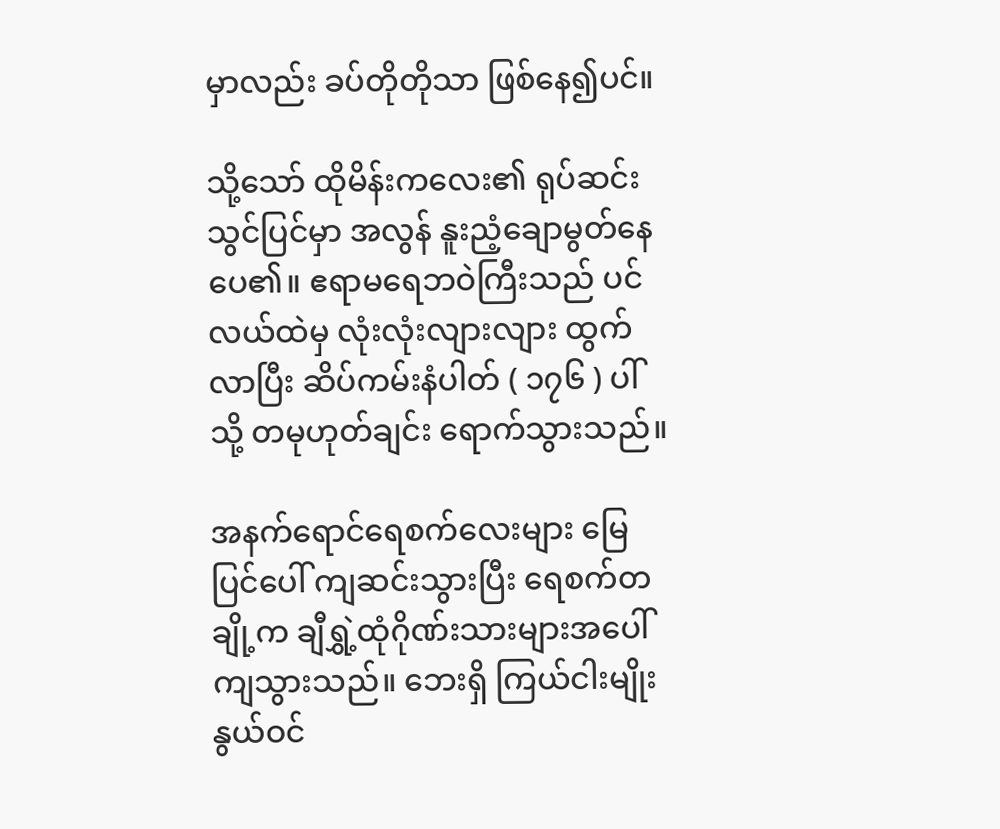မှာလည်း ခပ်တိုတိုသာ ဖြစ်နေ၍ပင်။

သို့သော် ထိုမိန်းကလေး၏ ရုပ်ဆင်းသွင်ပြင်မှာ အလွန် နူးညံ့ချောမွတ်နေပေ၏။ ဧရာမရေဘဝဲကြီးသည် ပင်လယ်ထဲမှ လုံးလုံးလျားလျား ထွက်လာပြီး ဆိပ်ကမ်းနံပါတ် ( ၁၇၆ ) ပါ်သို့ တမုဟုတ်ချင်း ရောက်သွားသည်။

အနက်ရောင်ရေစက်လေးများ မြေပြင်ပေါ် ကျဆင်းသွားပြီး ရေစက်တချို့က ချီရွှဲ့ထုံဂိုဏ်းသားများအပေါ် ကျသွားသည်။ ဘေးရှိ ကြယ်ငါးမျိုးနွယ်ဝင်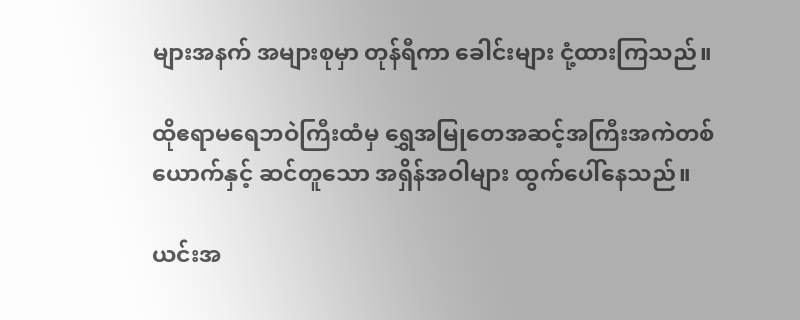များအနက် အများစုမှာ တုန်ရီကာ ခေါင်းများ ငုံ့ထားကြသည်။

ထိုဧရာမရေဘဝဲကြီးထံမှ ရွှေအမြုတေအဆင့်အကြီးအကဲတစ်ယောက်နှင့် ဆင်တူသော အရှိန်အဝါများ ထွက်ပေါ်နေသည်။

ယင်းအ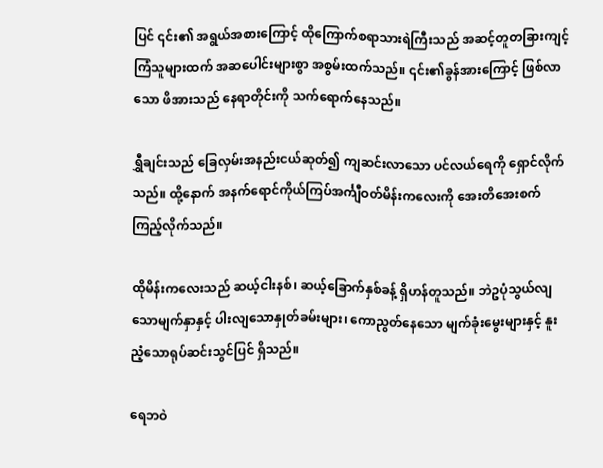ပြင် ၎င်း၏ အရွယ်အစားကြောင့် ထိုကြောက်စရာသားရဲကြီးသည် အဆင့်တူတခြားကျင့်ကြံသူများထက် အဆပေါင်းများစွာ အစွမ်းထက်သည်။ ၎င်း၏ခွန်အားကြောင့် ဖြစ်လာသော ဖိအားသည် နေရာတိုင်းကို သက်ရောက်နေသည်။

ရွှီချင်းသည် ခြေလှမ်းအနည်းငယ်ဆုတ်၍ ကျဆင်းလာသော ပင်လယ်ရေကို ရှောင်လိုက်သည်။ ထို့နောက် အနက်ရောင်ကိုယ်ကြပ်အင်္ကျီဝတ်မိန်းကလေးကို အေးတိအေးစက် ကြည့်လိုက်သည်။

ထိုမိန်းကလေးသည် ဆယ့်ငါးနစ်၊ ဆယ့်ခြောက်နှစ်ခန့် ရှိဟန်တူသည်။ ဘဲဥပုံသွယ်လျသောမျက်နှာနှင့် ပါးလျသောနှုတ်ခမ်းများ၊ ကောညွတ်နေသော မျက်ခုံးမွေးများနှင့် နူးညံ့သောရုပ်ဆင်းသွင်ပြင် ရှိသည်။

ရေဘဝဲ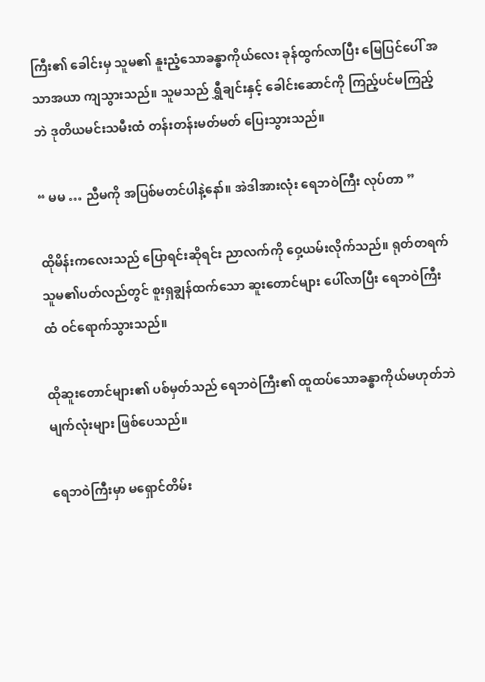ကြီး၏ ခေါင်းမှ သူမ၏ နူးညံ့သောခန္ဓာကိုယ်လေး ခုန်ထွက်လာပြီး မြေပြင်ပေါ် အသာအယာ ကျသွားသည်။ သူမသည် ရွှီချင်းနှင့် ခေါင်းဆောင်ကို ကြည့်ပင်မကြည့်ဘဲ ဒုတိယမင်းသမီးထံ တန်းတန်းမတ်မတ် ပြေးသွားသည်။

“ မမ … ညီမကို အပြစ်မတင်ပါနဲ့နော်။ အဲဒါအားလုံး ရေဘဝဲကြီး လုပ်တာ ”

ထိုမိန်းကလေးသည် ပြောရင်းဆိုရင်း ညာလက်ကို ဝှေ့ယမ်းလိုက်သည်။ ရုတ်တရက် သူမ၏ပတ်လည်တွင် စူးရှချွန်ထက်သော ဆူးတောင်များ ပေါ်လာပြီး ရေဘဝဲကြီးထံ ဝင်ရောက်သွားသည်။

ထိုဆူးတောင်များ၏ ပစ်မှတ်သည် ရေဘဝဲကြီး၏ ထူထပ်သောခန္ဓာကိုယ်မဟုတ်ဘဲ မျက်လုံးများ ဖြစ်ပေသည်။

ရေဘဝဲကြီးမှာ မရှောင်တိမ်း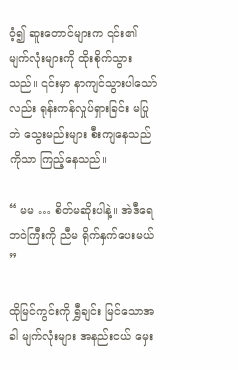ဝံ့၍ ဆူးတောင်များက ၎င်း၏မျက်လုံးများကို ထိုးစိုက်သွားသည်။ ၎င်းမှာ နာကျင်သွားပါသော်လည်း ရုန်းကန်လှုပ်ရှားခြင်း မပြုဘဲ သွေးမည်းများ စီးကျနေသည်ကိုသာ ကြည့်နေသည်။

“ မမ … စိတ်မဆိုးပါနဲ့။ အဲဒီရေဘဝဲကြီးကို ညီမ ရိုက်နှက်ပေးမယ် ”

ထိုမြင်ကွင်းကို ရွှီချင်း မြင်သောအခါ မျက်လုံးများ အနည်းငယ် မှေး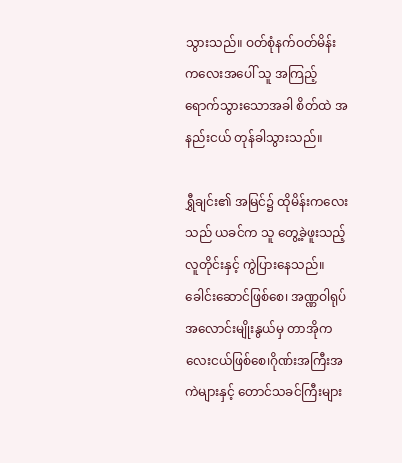သွားသည်။ ဝတ်စုံနက်ဝတ်မိန်းကလေးအပေါ် သူ အကြည့်ရောက်သွားသောအခါ စိတ်ထဲ အနည်းငယ် တုန်ခါသွားသည်။

ရွှီချင်း၏ အမြင်၌ ထိုမိန်းကလေးသည် ယခင်က သူ တွေ့ခဲ့ဖူးသည့် လူတိုင်းနှင့် ကွဲပြားနေသည်။ ခေါင်းဆောင်ဖြစ်စေ၊ အဏ္ဏဝါရုပ်အလောင်းမျိုးနွယ်မှ တာအိုကလေးငယ်ဖြစ်စေ၊ဂိုဏ်းအကြီးအကဲများနှင့် တောင်သခင်ကြီးများ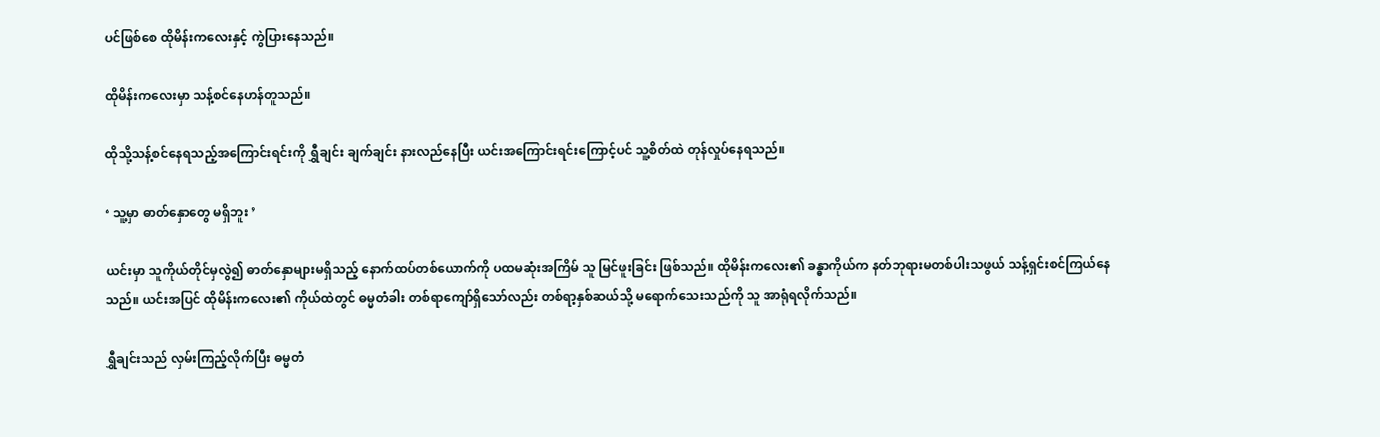ပင်ဖြစ်စေ ထိုမိန်းကလေးနှင့် ကွဲပြားနေသည်။

ထိုမိန်းကလေးမှာ သန့်စင်နေဟန်တူသည်။

ထိုသို့သန့်စင်နေရသည့်အကြောင်းရင်းကို ရွှီချင်း ချက်ချင်း နားလည်နေပြီး ယင်းအကြောင်းရင်းကြောင့်ပင် သူ့စိတ်ထဲ တုန်လှုပ်နေရသည်။

‘ သူ့မှာ ဓာတ်နှောတွေ မရှိဘူး ’

ယင်းမှာ သူကိုယ်တိုင်မှလွဲ၍ ဓာတ်နှောများမရှိသည့် နောက်ထပ်တစ်ယောက်ကို ပထမဆုံးအကြိမ် သူ မြင်ဖူးခြင်း ဖြစ်သည်။ ထိုမိန်းကလေး၏ ခန္ဓာကိုယ်က နတ်ဘုရားမတစ်ပါးသဖွယ် သန့်ရှင်းစင်ကြယ်နေသည်။ ယင်းအပြင် ထိုမိန်းကလေး၏ ကိုယ်ထဲတွင် ဓမ္မတံခါး တစ်ရာကျော်ရှိသော်လည်း တစ်ရာ့နှစ်ဆယ်သို့ မရောက်သေးသည်ကို သူ အာရုံရလိုက်သည်။

ရွှီချင်းသည် လှမ်းကြည့်လိုက်ပြီး ဓမ္မတံ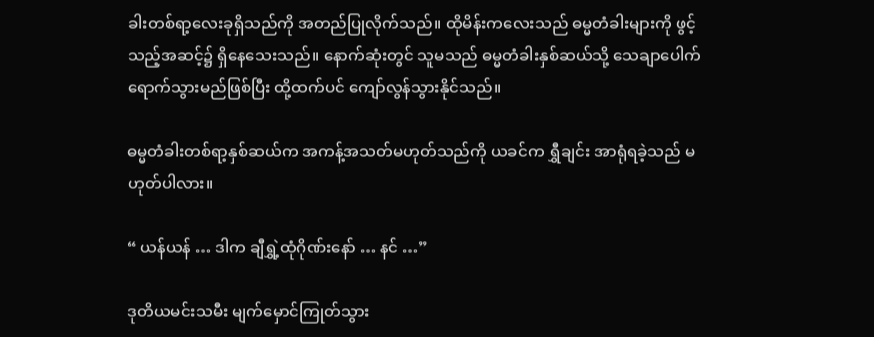ခါးတစ်ရာ့လေးခုရှိသည်ကို အတည်ပြုလိုက်သည်။ ထိုမိန်းကလေးသည် ဓမ္မတံခါးများကို ဖွင့်သည့်အဆင့်၌ ရှိနေသေးသည်။ နောက်ဆုံးတွင် သူမသည် ဓမ္မတံခါးနှစ်ဆယ်သို့ သေချာပေါက် ရောက်သွားမည်ဖြစ်ပြီး ထို့ထက်ပင် ကျော်လွန်သွားနိုင်သည်။

ဓမ္မတံခါးတစ်ရာ့နှစ်ဆယ်က အကန့်အသတ်မဟုတ်သည်ကို ယခင်က ရွှီချင်း အာရုံရခဲ့သည် မဟုတ်ပါလား။

“ ယန်ယန် … ဒါက ချီရွှဲ့ထုံဂိုဏ်းနော် … နင် …”

ဒုတိယမင်းသမီး မျက်မှောင်ကြုတ်သွား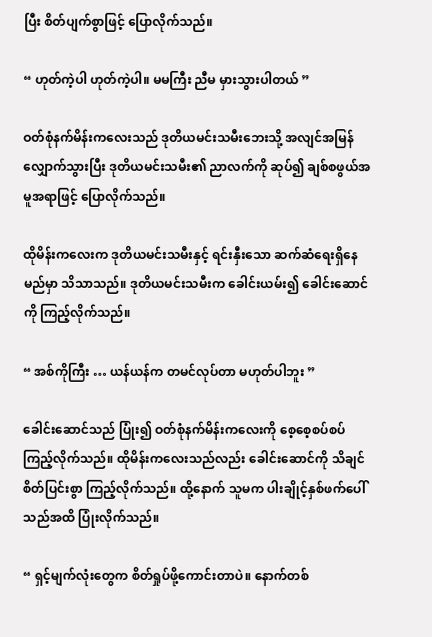ပြီး စိတ်ပျက်စွာဖြင့် ပြောလိုက်သည်။

“ ဟုတ်ကဲ့ပါ ဟုတ်ကဲ့ပါ။ မမကြီး ညီမ မှားသွားပါတယ် ”

ဝတ်စုံနက်မိန်းကလေးသည် ဒုတိယမင်းသမီးဘေးသို့ အလျင်အမြန် လျှောက်သွားပြီး ဒုတိယမင်းသမီး၏ ညာလက်ကို ဆုပ်၍ ချစ်စဖွယ်အမူအရာဖြင့် ပြောလိုက်သည်။

ထိုမိန်းကလေးက ဒုတိယမင်းသမီးနှင့် ရင်းနှီးသော ဆက်ဆံရေးရှိနေမည်မှာ သိသာသည်။ ဒုတိယမင်းသမီးက ခေါင်းယမ်း၍ ခေါင်းဆောင်ကို ကြည့်လိုက်သည်။

“ အစ်ကိုကြီး … ယန်ယန်က တမင်လုပ်တာ မဟုတ်ပါဘူး ”

ခေါင်းဆောင်သည် ပြုံး၍ ဝတ်စုံနက်မိန်းကလေးကို စေ့စေ့စပ်စပ်ကြည့်လိုက်သည်။ ထိုမိန်းကလေးသည်လည်း ခေါင်းဆောင်ကို သိချင်စိတ်ပြင်းစွာ ကြည့်လိုက်သည်။ ထို့နောက် သူမက ပါးချိုင့်နှစ်ဖက်ပေါ်သည်အထိ ပြုံးလိုက်သည်။

“ ရှင့်မျက်လုံးတွေက စိတ်ရှုပ်ဖို့ကောင်းတာပဲ။ နောက်တစ်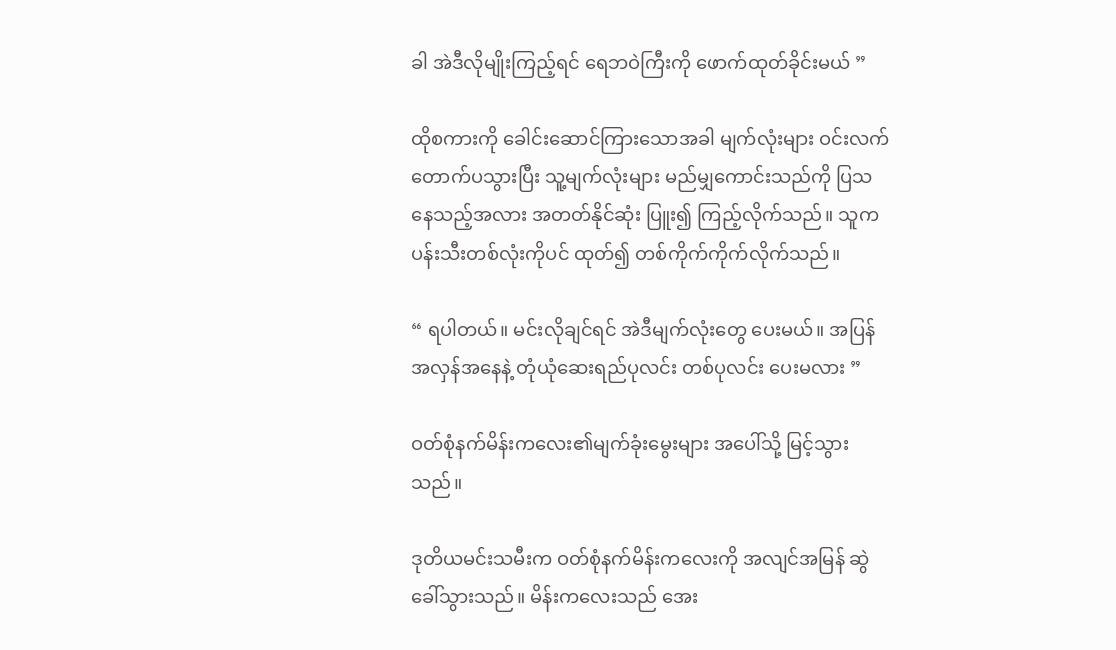ခါ အဲဒီလိုမျိုးကြည့်ရင် ရေဘဝဲကြီးကို ဖောက်ထုတ်ခိုင်းမယ် ”

ထိုစကားကို ခေါင်းဆောင်ကြားသောအခါ မျက်လုံးများ ဝင်းလက်တောက်ပသွားပြီး သူ့မျက်လုံးများ မည်မျှကောင်းသည်ကို ပြသနေသည့်အလား အတတ်နိုင်ဆုံး ပြူး၍ ကြည့်လိုက်သည်။ သူက ပန်းသီးတစ်လုံးကိုပင် ထုတ်၍ တစ်ကိုက်ကိုက်လိုက်သည်။

“ ရပါတယ်။ မင်းလိုချင်ရင် အဲဒီမျက်လုံးတွေ ပေးမယ်။ အပြန်အလှန်အနေနဲ့ တုံယုံဆေးရည်ပုလင်း တစ်ပုလင်း ပေးမလား ”

ဝတ်စုံနက်မိန်းကလေး၏မျက်ခုံးမွေးများ အပေါ်သို့ မြင့်သွားသည်။

ဒုတိယမင်းသမီးက ဝတ်စုံနက်မိန်းကလေးကို အလျင်အမြန် ဆွဲခေါ်သွားသည်။ မိန်းကလေးသည် အေး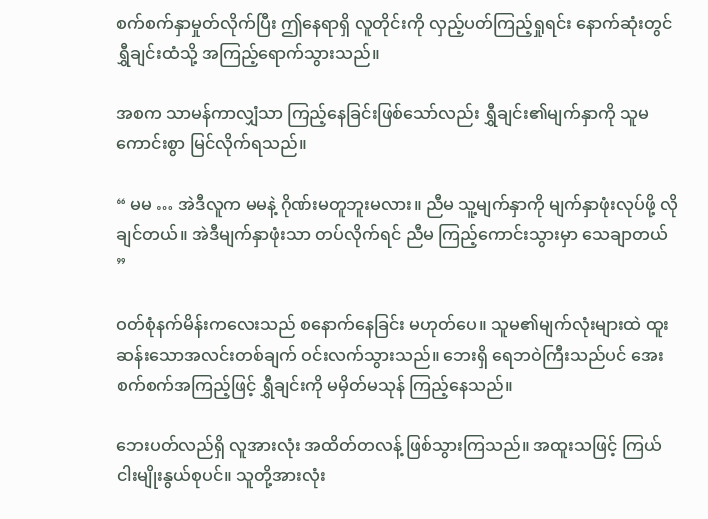စက်စက်နှာမှုတ်လိုက်ပြီး ဤနေရာရှိ လူတိုင်းကို လှည့်ပတ်ကြည့်ရှုရင်း နောက်ဆုံးတွင် ရွှီချင်းထံသို့ အကြည့်ရောက်သွားသည်။

အစက သာမန်ကာလျှံသာ ကြည့်နေခြင်းဖြစ်သော်လည်း ရွှီချင်း၏မျက်နှာကို သူမ ကောင်းစွာ မြင်လိုက်ရသည်။

“ မမ … အဲဒီလူက မမနဲ့ ဂိုဏ်းမတူဘူးမလား။ ညီမ သူ့မျက်နှာကို မျက်နှာဖုံးလုပ်ဖို့ လိုချင်တယ်။ အဲဒီမျက်နှာဖုံးသာ တပ်လိုက်ရင် ညီမ ကြည့်ကောင်းသွားမှာ သေချာတယ် ”

ဝတ်စုံနက်မိန်းကလေးသည် စနောက်နေခြင်း မဟုတ်ပေ။ သူမ၏မျက်လုံးများထဲ ထူးဆန်းသောအလင်းတစ်ချက် ဝင်းလက်သွားသည်။ ဘေးရှိ ရေဘဝဲကြီးသည်ပင် အေးစက်စက်အကြည့်ဖြင့် ရွှီချင်းကို မမှိတ်မသုန် ကြည့်နေသည်။

ဘေးပတ်လည်ရှိ လူအားလုံး အထိတ်တလန့် ဖြစ်သွားကြသည်။ အထူးသဖြင့် ကြယ်ငါးမျိုးနွယ်စုပင်။ သူတို့အားလုံး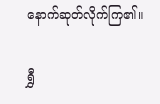နောက်ဆုတ်လိုက်ကြ၏။

ရွှီ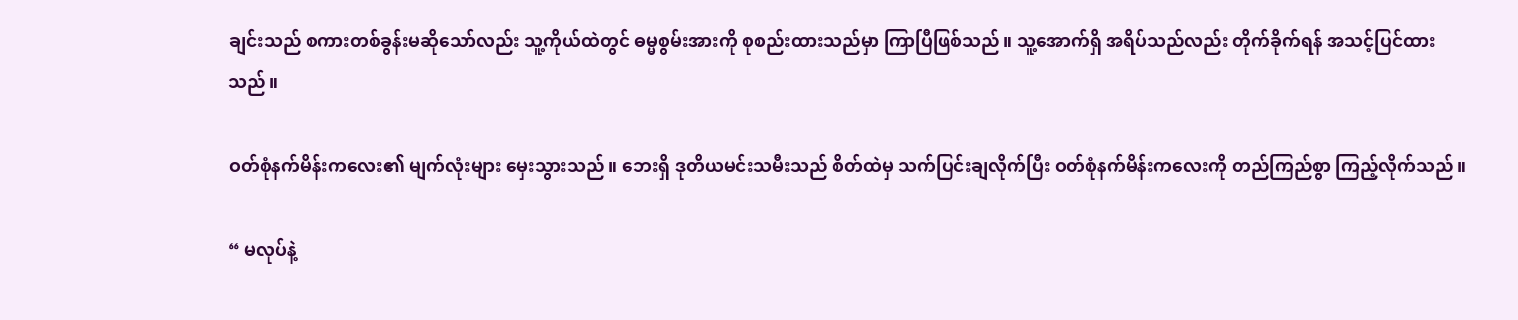ချင်းသည် စကားတစ်ခွန်းမဆိုသော်လည်း သူ့ကိုယ်ထဲတွင် ဓမ္မစွမ်းအားကို စုစည်းထားသည်မှာ ကြာပြီဖြစ်သည်။ သူ့အောက်ရှိ အရိပ်သည်လည်း တိုက်ခိုက်ရန် အသင့်ပြင်ထားသည်။

ဝတ်စုံနက်မိန်းကလေး၏ မျက်လုံးများ မှေးသွားသည်။ ဘေးရှိ ဒုတိယမင်းသမီးသည် စိတ်ထဲမှ သက်ပြင်းချလိုက်ပြီး ဝတ်စုံနက်မိန်းကလေးကို တည်ကြည်စွာ ကြည့်လိုက်သည်။

“ မလုပ်နဲ့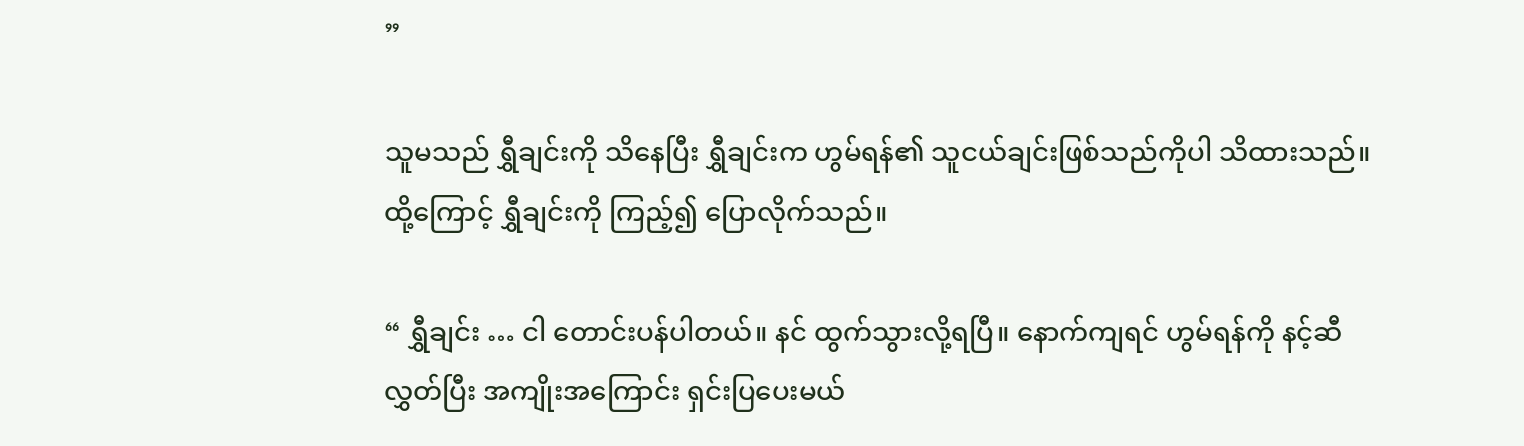”

သူမသည် ရွှီချင်းကို သိနေပြီး ရွှီချင်းက ဟွမ်ရန်၏ သူငယ်ချင်းဖြစ်သည်ကိုပါ သိထားသည်။ ထို့ကြောင့် ရွှီချင်းကို ကြည့်၍ ပြောလိုက်သည်။

“ ရွှီချင်း … ငါ တောင်းပန်ပါတယ်။ နင် ထွက်သွားလို့ရပြီ။ နောက်ကျရင် ဟွမ်ရန်ကို နင့်ဆီ လွှတ်ပြီး အကျိုးအကြောင်း ရှင်းပြပေးမယ်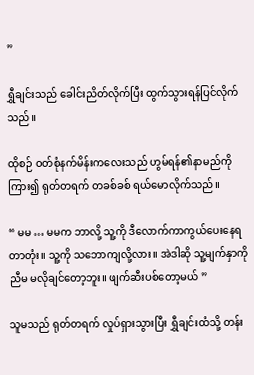”

ရွှီချင်းသည် ခေါင်းညိတ်လိုက်ပြီး ထွက်သွားရန်ပြင်လိုက်သည်။

ထိုစဉ် ဝတ်စုံနက်မိန်းကလေးသည် ဟွမ်ရန်၏နာမည်ကိုကြား၍ ရုတ်တရက် တခစ်ခစ် ရယ်မောလိုက်သည်။

“ မမ … မမက ဘာလို့ သူ့ကို ဒီလောက်ကာကွယ်ပေးနေရတာတုံး။ သူ့ကို သဘောကျလို့လား။ အဲဒါဆို သူ့မျက်နှာကို ညီမ မလိုချင်တော့ဘူး။ ဖျက်ဆီးပစ်တော့မယ် ”

သူမသည် ရုတ်တရက် လှုပ်ရှားသွားပြီး ရွှီချင်းထံသို့ တန်း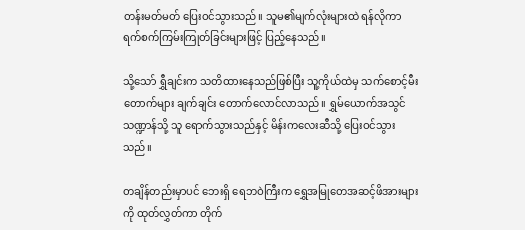တန်းမတ်မတ် ပြေးဝင်သွားသည်။ သူမ၏မျက်လုံးများထဲ ရန်လိုကာ ရက်စက်ကြမ်းကြုတ်ခြင်းများဖြင့် ပြည့်နေသည်။

သို့သော် ရွှီချင်းက သတိထားနေသည်ဖြစ်ပြီး သူ့ကိုယ်ထဲမှ သက်စောင့်မီးတောက်များ ချက်ချင်း တောက်လောင်လာသည်။ ရွှမ်ယောက်အသွင်သဏ္ဍာန်သို့ သူ ရောက်သွားသည်နှင့် မိန်းကလေးဆီသို့ ပြေးဝင်သွားသည်။

တချိန်တည်းမှာပင် ဘေးရှိ ရေဘဝဲကြီးက ရွှေအမြုတေအဆင့်ဖိအားများကို ထုတ်လွှတ်ကာ တိုက်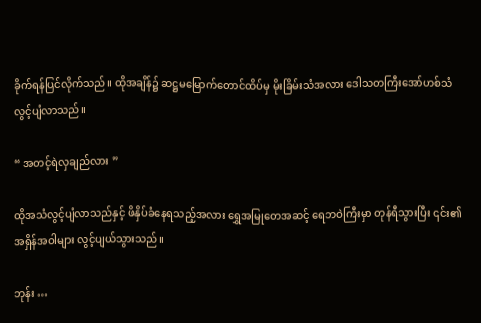ခိုက်ရန်ပြင်လိုက်သည်။ ထိုအချိန်၌ ဆဋ္ဌမမြောက်တောင်ထိပ်မှ မိုးခြိမ်းသံအလား ဒေါသတကြီးအော်ဟစ်သံ လွင့်ပျံလာသည်။

“ အတင့်ရဲလှချည်လား ”

ထိုအသံလွင့်ပျံလာသည်နှင့် ဖိနှိပ်ခံနေရသည့်အလား ရွှေအမြုတေအဆင့် ရေဘဝဲကြီးမှာ တုန်ရီသွားပြီး ၎င်း၏အရှိန်အဝါများ လွင့်ပျယ်သွားသည်။

ဘုန်း …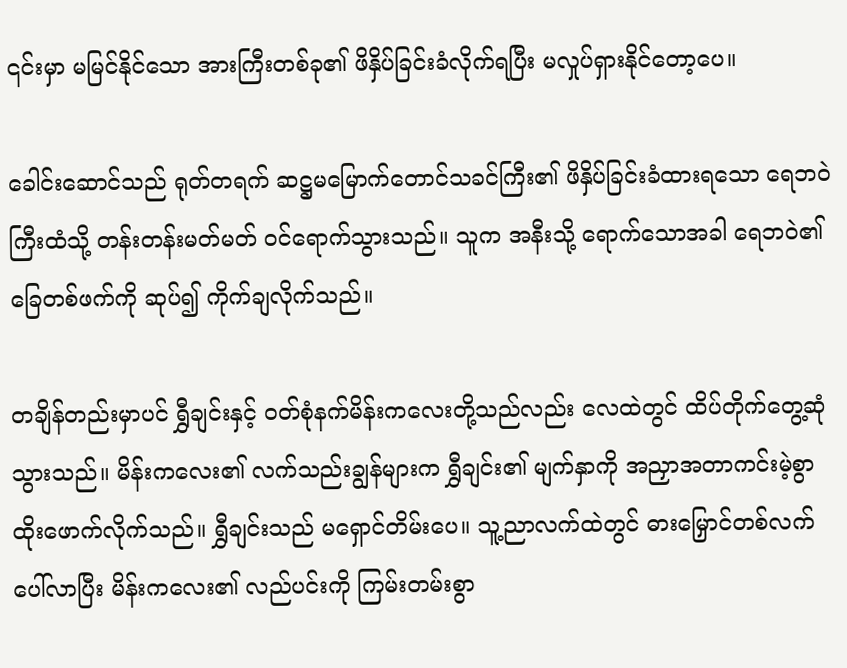၎င်းမှာ မမြင်နိုင်သော အားကြီးတစ်ခု၏ ဖိနှိပ်ခြင်းခံလိုက်ရပြီး မလှုပ်ရှားနိုင်တော့ပေ။

ခေါင်းဆောင်သည် ရုတ်တရက် ဆဋ္ဌမမြောက်တောင်သခင်ကြီး၏ ဖိနှိပ်ခြင်းခံထားရသော ရေဘဝဲကြီးထံသို့ တန်းတန်းမတ်မတ် ဝင်ရောက်သွားသည်။ သူက အနီးသို့ ရောက်သောအခါ ရေဘဝဲ၏ ခြေတစ်ဖက်ကို ဆုပ်၍ ကိုက်ချလိုက်သည်။

တချိန်တည်းမှာပင် ရွှီချင်းနှင့် ဝတ်စုံနက်မိန်းကလေးတို့သည်လည်း လေထဲတွင် ထိပ်တိုက်တွေ့ဆုံသွားသည်။ မိန်းကလေး၏ လက်သည်းချွန်များက ရွှီချင်း၏ မျက်နှာကို အညှာအတာကင်းမဲ့စွာ ထိုးဖောက်လိုက်သည်။ ရွှီချင်းသည် မရှောင်တိမ်းပေ။ သူ့ညာလက်ထဲတွင် ဓားမြှောင်တစ်လက်ပေါ်လာပြီး မိန်းကလေး၏ လည်ပင်းကို ကြမ်းတမ်းစွာ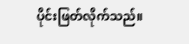ပိုင်းဖြတ်လိုက်သည်။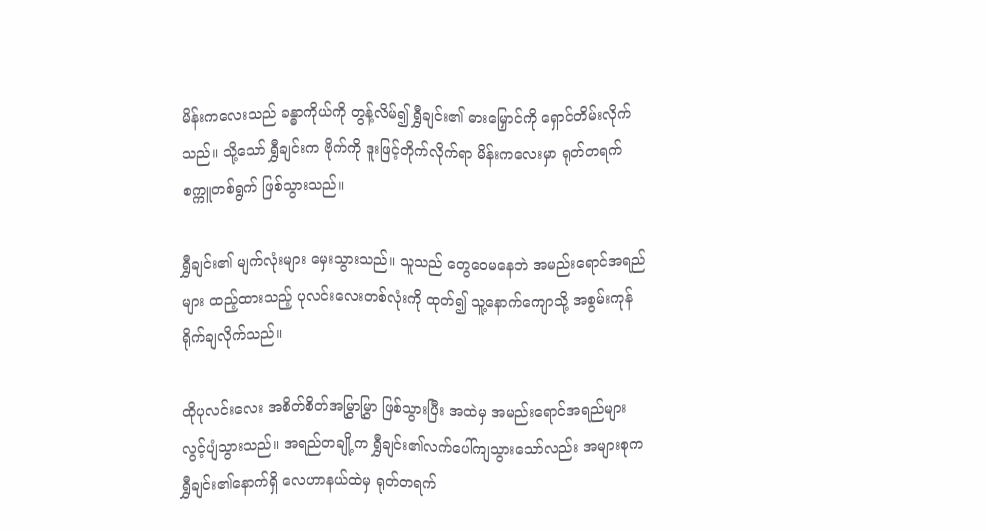မိန်းကလေးသည် ခန္ဓာကိုယ်ကို တွန့်လိမ်၍ ရွှီချင်း၏ ဓားမြှောင်ကို ရှောင်တိမ်းလိုက်သည်။ သို့သော် ရွှီချင်းက ဗိုက်ကို ဒူးဖြင့်တိုက်လိုက်ရာ မိန်းကလေးမှာ ရုတ်တရက် စက္ကူတစ်ရွက် ဖြစ်သွားသည်။

ရွှီချင်း၏ မျက်လုံးများ မှေးသွားသည်။ သူသည် တွေဝေမနေဘဲ အမည်းရောင်အရည်များ ထည့်ထားသည့် ပုလင်းလေးတစ်လုံးကို ထုတ်၍ သူ့နောက်ကျောသို့ အစွမ်းကုန် ရိုက်ချလိုက်သည်။

ထိုပုလင်းလေး အစိတ်စိတ်အမြွှာမြွှာ ဖြစ်သွားပြီး အထဲမှ အမည်းရောင်အရည်များ လွင့်ပျံသွားသည်။ အရည်တချို့က ရွှီချင်း၏လက်ပေါ်ကျသွားသော်လည်း အများစုက ရွှီချင်း၏နောက်ရှိ လေဟာနယ်ထဲမှ ရုတ်တရက်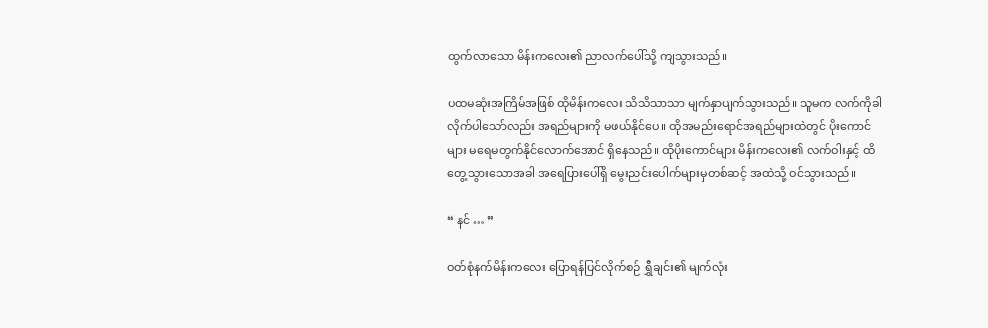ထွက်လာသော မိန်းကလေး၏ ညာလက်ပေါ်သို့ ကျသွားသည်။

ပထမဆုံးအကြိမ်အဖြစ် ထိုမိန်းကလေး သိသိသာသာ မျက်နှာပျက်သွားသည်။ သူမက လက်ကိုခါလိုက်ပါသော်လည်း အရည်များကို မဖယ်နိုင်ပေ။ ထိုအမည်းရောင်အရည်များထဲတွင် ပိုးကောင်များ မရေမတွက်နိုင်လောက်အောင် ရှိနေသည်။ ထိုပိုးကောင်များ မိန်းကလေး၏ လက်ဝါးနှင့် ထိတွေ့သွားသောအခါ အရေပြားပေါ်ရှိ မွေးညင်းပေါက်များမှတစ်ဆင့် အထဲသို့ ဝင်သွားသည်။

“ နင် … ”

ဝတ်စုံနက်မိန်းကလေး ပြောရန်ပြင်လိုက်စဉ် ရွှီချင်း၏ မျက်လုံး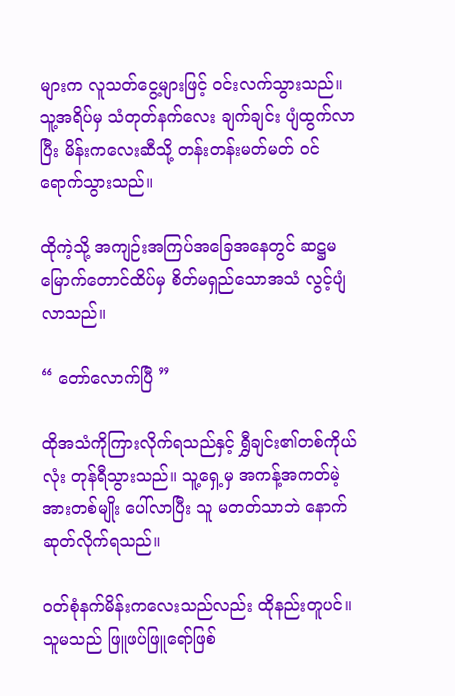များက လူသတ်ငွေ့များဖြင့် ဝင်းလက်သွားသည်။ သူ့အရိပ်မှ သံတုတ်နက်လေး ချက်ချင်း ပျံထွက်လာပြီး မိန်းကလေးဆီသို့ တန်းတန်းမတ်မတ် ဝင်ရောက်သွားသည်။

ထိုကဲ့သို့ အကျဉ်းအကြပ်အခြေအနေတွင် ဆဋ္ဌမမြောက်တောင်ထိပ်မှ စိတ်မရှည်သောအသံ လွင့်ပျံလာသည်။

“ တော်လောက်ပြီ ”

ထိုအသံကိုကြားလိုက်ရသည်နှင့် ရွှီချင်း၏တစ်ကိုယ်လုံး တုန်ရီသွားသည်။ သူ့ရှေ့မှ အကန့်အကတ်မဲ့အားတစ်မျိုး ပေါ်လာပြီး သူ မတတ်သာဘဲ နောက်ဆုတ်လိုက်ရသည်။

ဝတ်စုံနက်မိန်းကလေးသည်လည်း ထိုနည်းတူပင်။ သူမသည် ဖြူဖပ်ဖြူရော်ဖြစ်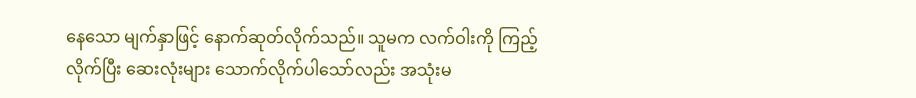နေသော မျက်နှာဖြင့် နောက်ဆုတ်လိုက်သည်။ သူမက လက်ဝါးကို ကြည့်လိုက်ပြီး ဆေးလုံးများ သောက်လိုက်ပါသော်လည်း အသုံးမ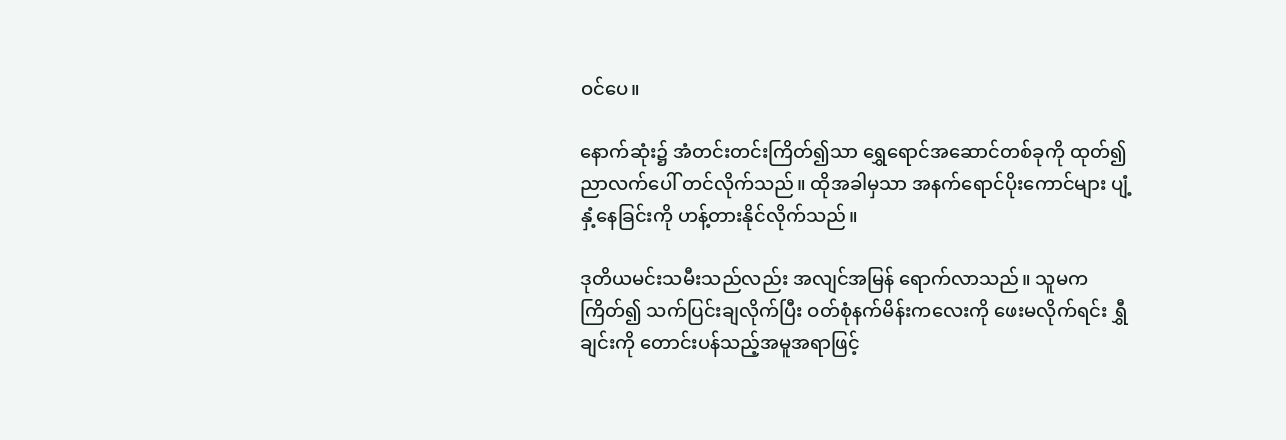ဝင်ပေ။

နောက်ဆုံး၌ အံတင်းတင်းကြိတ်၍သာ ရွှေရောင်အဆောင်တစ်ခုကို ထုတ်၍ ညာလက်ပေါ် တင်လိုက်သည်။ ထိုအခါမှသာ အနက်ရောင်ပိုးကောင်များ ပျံ့နှံ့နေခြင်းကို ဟန့်တားနိုင်လိုက်သည်။

ဒုတိယမင်းသမီးသည်လည်း အလျင်အမြန် ရောက်လာသည်။ သူမက ကြိတ်၍ သက်ပြင်းချလိုက်ပြီး ဝတ်စုံနက်မိန်းကလေးကို ဖေးမလိုက်ရင်း ရွှီချင်းကို တောင်းပန်သည့်အမူအရာဖြင့်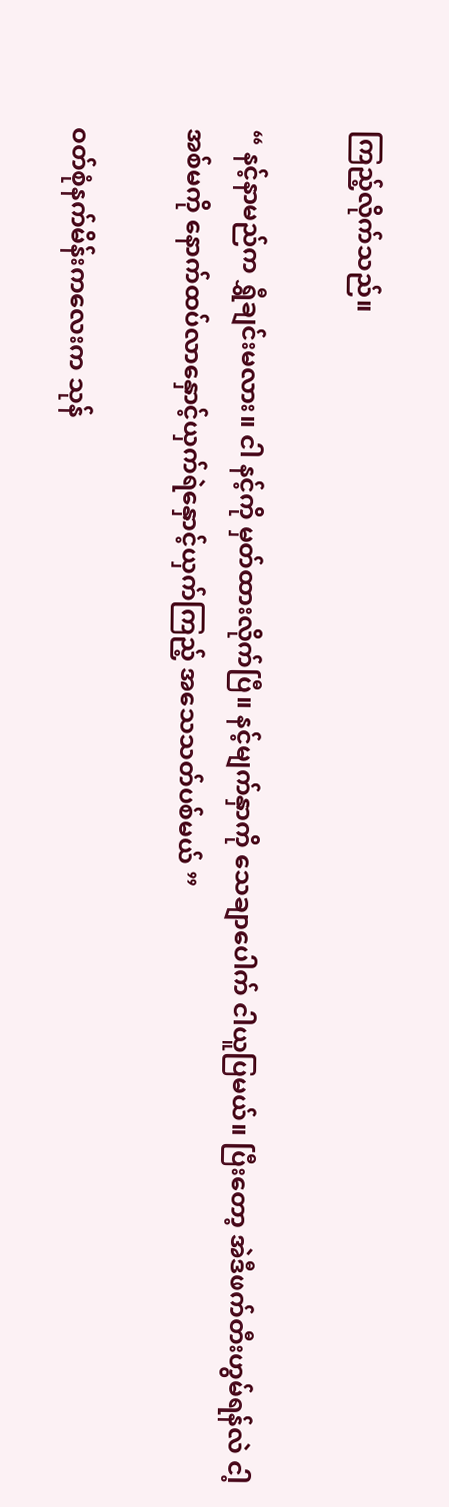ကြည့်လိုက်သည်။

“ နင့်နာမည်က ရွှီချင်းမလား။ ငါ နင့်ကို မှတ်ထားလိုက်ပြီ။ နင့်မျက်နှာကို သေချာပေါက် ငါယူပြမယ်။ ပြီးတော့ အဲဒီဖက်တီးဟွမ်ရန်လဲ ငါ့အစ်မကို နောက်ထပ်လာနှောင့်ယှက်ရဲနှောင့်ယှက်ကြည့် အသေသတ်ပစ်မယ် ”

ဝတ်စုံနက်မိန်းကလေးက သုန်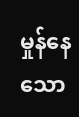မှုန်နေသော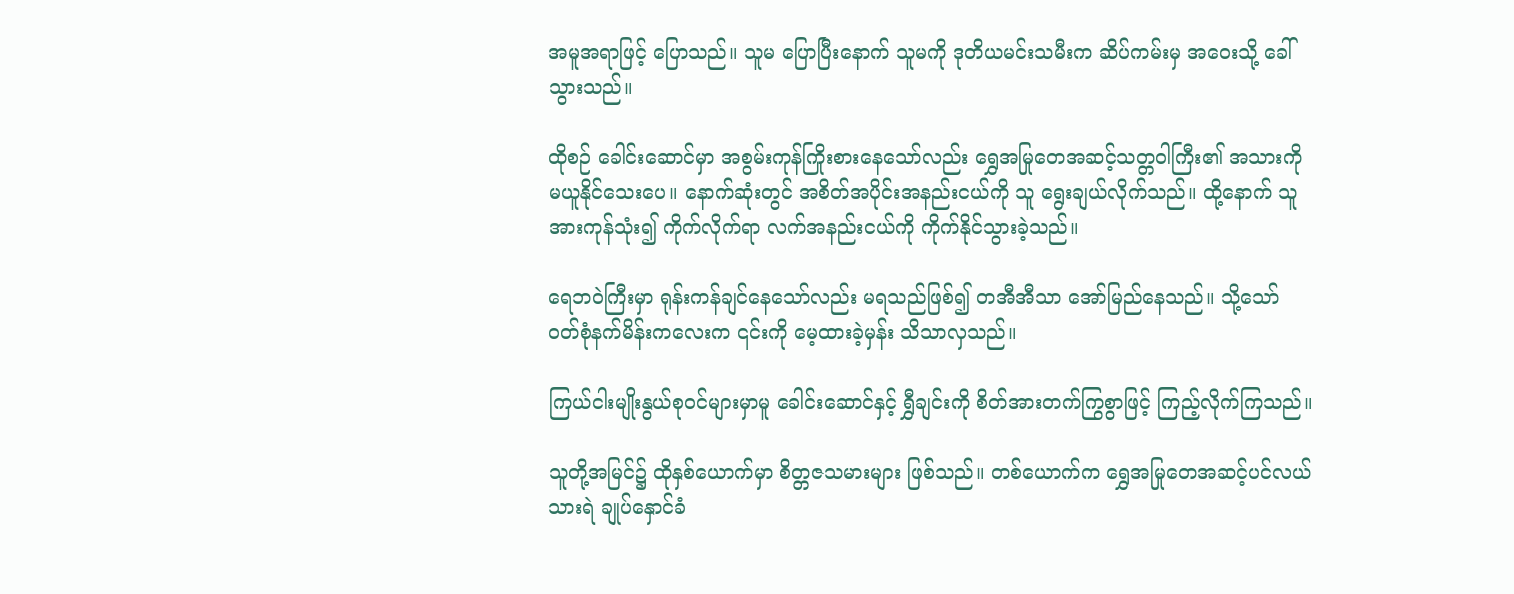အမူအရာဖြင့် ပြောသည်။ သူမ ပြောပြီးနောက် သူမကို ဒုတိယမင်းသမီးက ဆိပ်ကမ်းမှ အဝေးသို့ ခေါ်သွားသည်။

ထိုစဉ် ခေါင်းဆောင်မှာ အစွမ်းကုန်ကြိုးစားနေသော်လည်း ရွှေအမြုတေအဆင့်သတ္တဝါကြီး၏ အသားကို မယူနိုင်သေးပေ။ နောက်ဆုံးတွင် အစိတ်အပိုင်းအနည်းငယ်ကို သူ ရွေးချယ်လိုက်သည်။ ထို့နောက် သူ အားကုန်သုံး၍ ကိုက်လိုက်ရာ လက်အနည်းငယ်ကို ကိုက်နိုင်သွားခဲ့သည်။

ရေဘဝဲကြီးမှာ ရုန်းကန်ချင်နေသော်လည်း မရသည်ဖြစ်၍ တအီအီသာ အော်မြည်နေသည်။ သို့သော် ဝတ်စုံနက်မိန်းကလေးက ၎င်းကို မေ့ထားခဲ့မှန်း သိသာလှသည်။

ကြယ်ငါးမျိုးနွယ်စုဝင်များမှာမူ ခေါင်းဆောင်နှင့် ရွှီချင်းကို စိတ်အားတက်ကြွစွာဖြင့် ကြည့်လိုက်ကြသည်။

သူတို့အမြင်၌ ထိုနှစ်ယောက်မှာ စိတ္တဇသမားများ ဖြစ်သည်။ တစ်ယောက်က ရွှေအမြုတေအဆင့်ပင်လယ်သားရဲ ချုပ်နှောင်ခံ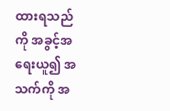ထားရသည်ကို အခွင့်အရေးယူ၍ အသက်ကို အ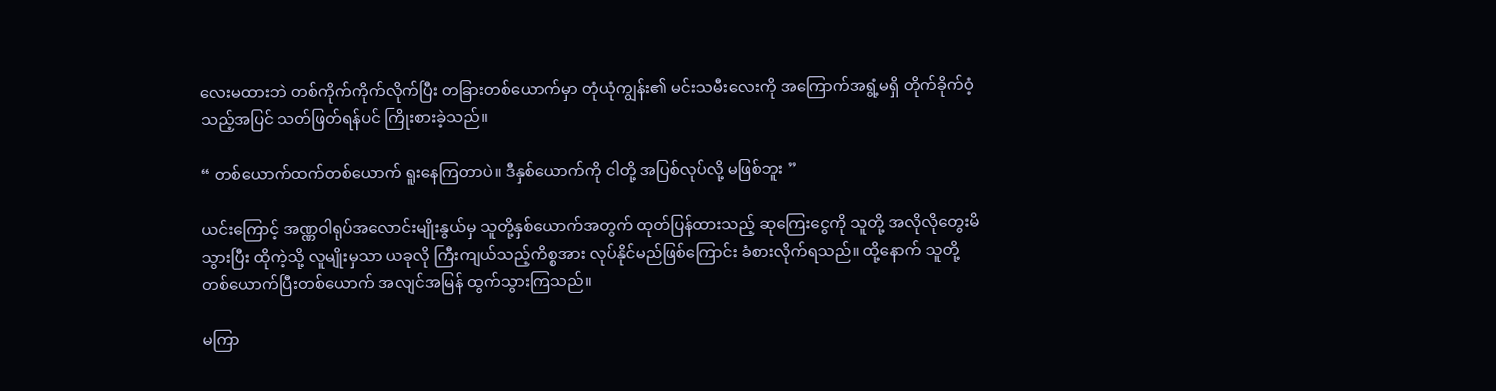လေးမထားဘဲ တစ်ကိုက်ကိုက်လိုက်ပြီး တခြားတစ်ယောက်မှာ တုံယုံကျွန်း၏ မင်းသမီးလေးကို အကြောက်အရွံ့မရှိ တိုက်ခိုက်ဝံ့သည့်အပြင် သတ်ဖြတ်ရန်ပင် ကြိုးစားခဲ့သည်။

“ တစ်ယောက်ထက်တစ်ယောက် ရူးနေကြတာပဲ။ ဒီနှစ်ယောက်ကို ငါတို့ အပြစ်လုပ်လို့ မဖြစ်ဘူး ”

ယင်းကြောင့် အဏ္ဏဝါရုပ်အလောင်းမျိုးနွယ်မှ သူတို့နှစ်ယောက်အတွက် ထုတ်ပြန်ထားသည့် ဆုကြေးငွေကို သူတို့ အလိုလိုတွေးမိသွားပြီး ထိုကဲ့သို့ လူမျိုးမှသာ ယခုလို ကြီးကျယ်သည့်ကိစ္စအား လုပ်နိုင်မည်ဖြစ်ကြောင်း ခံစားလိုက်ရသည်။ ထို့နောက် သူတို့ တစ်ယောက်ပြီးတစ်ယောက် အလျင်အမြန် ထွက်သွားကြသည်။

မကြာ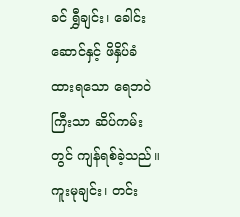ခင် ရွှီချင်း၊ ခေါင်းဆောင်နှင့် ဖိနှိပ်ခံထားရသော ရေဘဝဲကြီးသာ ဆိပ်ကမ်းတွင် ကျန်ရစ်ခဲ့သည်။ ကူးမုချင်း၊ တင်း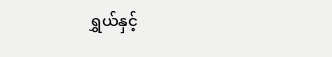ရွှယ်နှင့်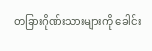တခြားဂိုဏ်းသားများကို ခေါင်း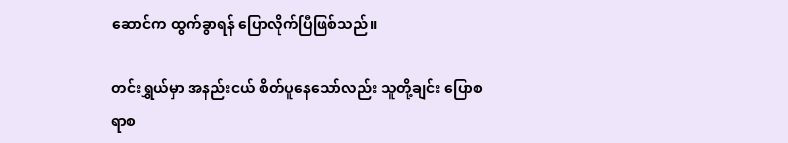ဆောင်က ထွက်ခွာရန် ပြောလိုက်ပြီဖြစ်သည်။

တင်းရွှယ်မှာ အနည်းငယ် စိတ်ပူနေသော်လည်း သူတို့ချင်း ပြောစရာစ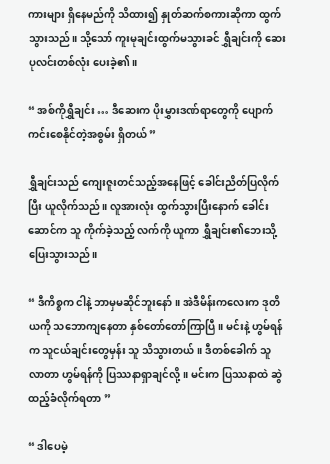ကားများ ရှိနေမည်ကို သိထား၍ နှုတ်ဆက်စကားဆိုကာ ထွက်သွားသည်။ သို့သော် ကူးမုချင်းထွက်မသွားခင် ရွှီချင်းကို ဆေးပုလင်းတစ်လုံး ပေးခဲ့၏။

“ အစ်ကိုရွှီချင်း … ဒီဆေးက ပိုးမွှားဒဏ်ရာတွေကို ပျောက်ကင်းစေနိုင်တဲ့အစွမ်း ရှိတယ် ”

ရွှီချင်းသည် ကျေးဇူးတင်သည့်အနေဖြင့် ခေါင်းညိတ်ပြလိုက်ပြီး ယူလိုက်သည်။ လူအားလုံး ထွက်သွားပြီးနောက် ခေါင်းဆောင်က သူ ကိုက်ခဲ့သည့် လက်ကို ယူကာ ရွှီချင်း၏ဘေးသို့ ပြေးသွားသည်။

“ ဒီကိစ္စက ငါနဲ့ ဘာမှမဆိုင်ဘူးနော်။ အဲဒီမိန်းကလေးက ဒုတိယကို သဘောကျနေတာ နှစ်တော်တော်ကြာပြီ။ မင်းနဲ့ ဟွမ်ရန်က သူငယ်ချင်းတွေမှန်း သူ သိသွားတယ်။ ဒီတစ်ခေါက် သူ လာတာ ဟွမ်ရန်ကို ပြဿနာရှာချင်လို့။ မင်းက ပြဿနာထဲ ဆွဲထည့်ခံလိုက်ရတာ ”

“ ဒါပေမဲ့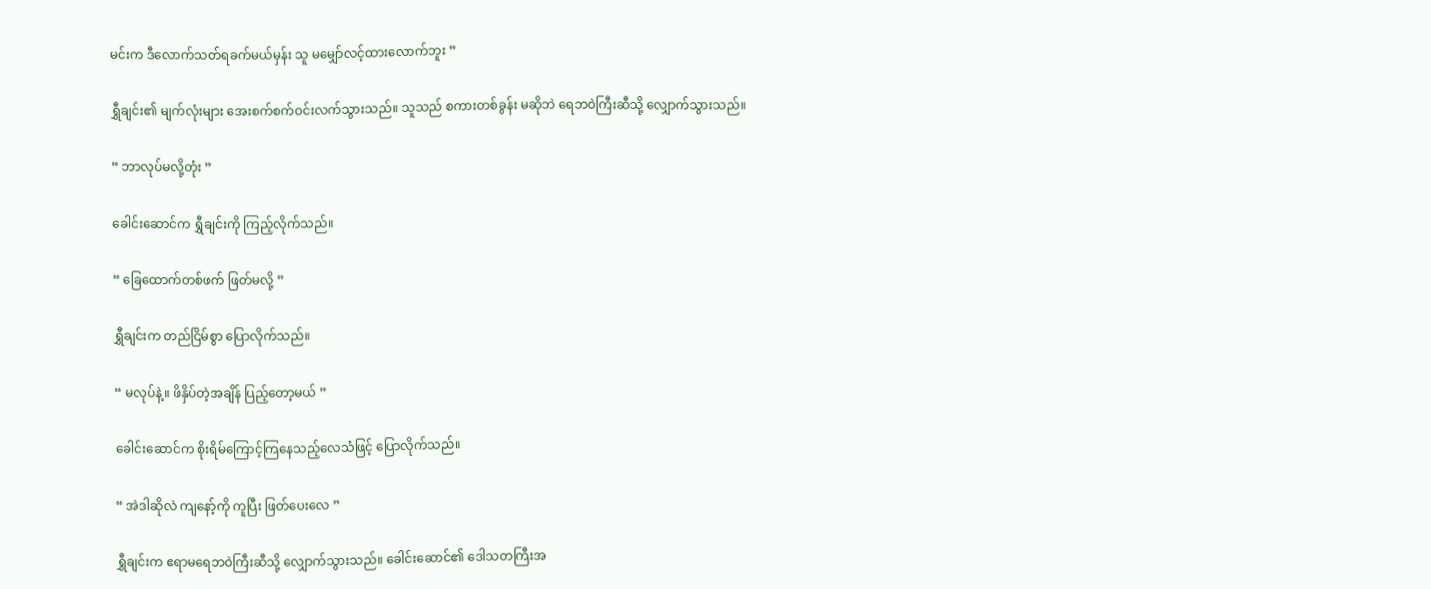မင်းက ဒီလောက်သတ်ရခက်မယ်မှန်း သူ မမျှော်လင့်ထားလောက်ဘူး ”

ရွှီချင်း၏ မျက်လုံးများ အေးစက်စက်ဝင်းလက်သွားသည်။ သူသည် စကားတစ်ခွန်း မဆိုဘဲ ရေဘဝဲကြီးဆီသို့ လျှောက်သွားသည်။

“ ဘာလုပ်မလို့တုံး ”

ခေါင်းဆောင်က ရွှီချင်းကို ကြည့်လိုက်သည်။

“ ခြေထောက်တစ်ဖက် ဖြတ်မလို့ ”

ရွှီချင်းက တည်ငြိမ်စွာ ပြောလိုက်သည်။

“ မလုပ်နဲ့။ ဖိနှိပ်တဲ့အချိန် ပြည့်တော့မယ် ”

ခေါင်းဆောင်က စိုးရိမ်ကြောင့်ကြနေသည့်လေသံဖြင့် ပြောလိုက်သည်။

“ အဲဒါဆိုလဲ ကျနော့်ကို ကူပြီး ဖြတ်ပေးလေ ”

ရွှီချင်းက ဧရာမရေဘဝဲကြီးဆီသို့ လျှောက်သွားသည်။ ခေါင်းဆောင်၏ ဒေါသတကြီးအ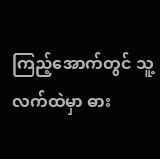ကြည့်အောက်တွင် သူ့လက်ထဲမှာ ဓား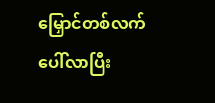မြှောင်တစ်လက်ပေါ်လာပြီး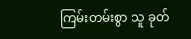ကြမ်းတမ်းစွာ သူ ခုတ်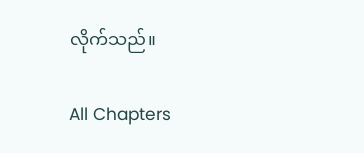လိုက်သည်။

All Chapters